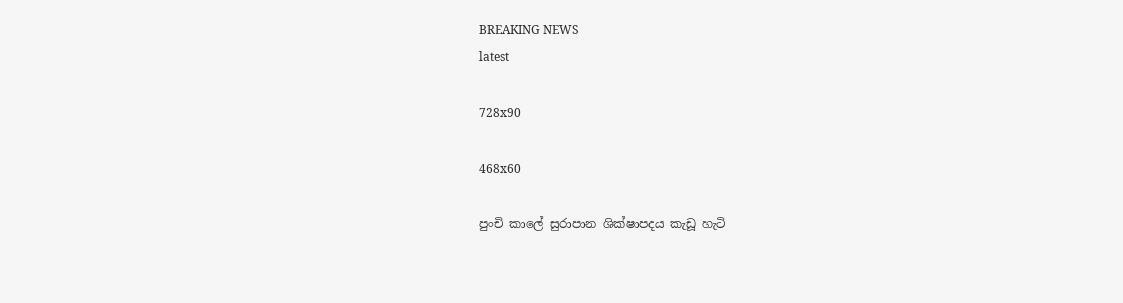BREAKING NEWS
latest

728x90

468x60

පුංචි කාලේ සුරාපාන ශික්ෂාපදය කැඩූ හැටි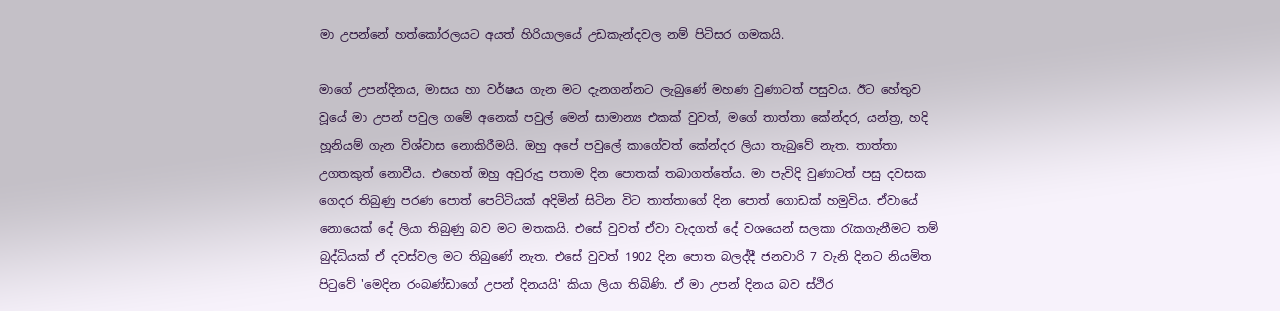මා උපන්නේ හත්කෝරලයට අයත් හිරියාලයේ උඩකැන්දවල නම් පිටිසර ගමකයි.

මාගේ උපන්දිනය, මාසය හා වර්ෂය ගැන මට දැනගන්නට ලැබුණේ මහණ වුණාටත් පසුවය. ඊට හේතුව වූයේ මා උපන් පවුල ගමේ අනෙක් පවුල් මෙන් සාමාන්‍ය එකක් වුවත්, මගේ තාත්තා කේන්දර, යන්ත්‍ර, හදි හූනියම් ගැන විශ්වාස නොකිරීමයි. ඔහු අපේ පවුලේ කාගේවත් කේන්දර ලියා තැබුවේ නැත. තාත්තා උගතකුත් නොවීය. එහෙත් ඔහු අවුරුදු පතාම දින පොතක් තබාගත්තේය. මා පැවිදි වුණාටත් පසු දවසක ගෙදර තිබුණු පරණ පොත් පෙට්ටියක් අදිමින් සිටින විට තාත්තාගේ දින පොත් ගොඩක් හමුවිය. ඒවායේ නොයෙක් දේ ලියා තිබුණු බව මට මතකයි. එසේ වුවත් ඒවා වැදගත් දේ වශයෙන් සලකා රැකගැනීමට තම් බුද්ධියක් ඒ දවස්වල මට තිබුණේ නැත. එසේ වුවත් 1902 දින පොත බලද්දී ජනවාරි 7 වැනි දිනට නියමිත පිටුවේ 'මෙදින රංබණ්ඩාගේ උපන් දිනයයි' කියා ලියා තිබිණි. ඒ මා උපන් දිනය බව ස්ථිර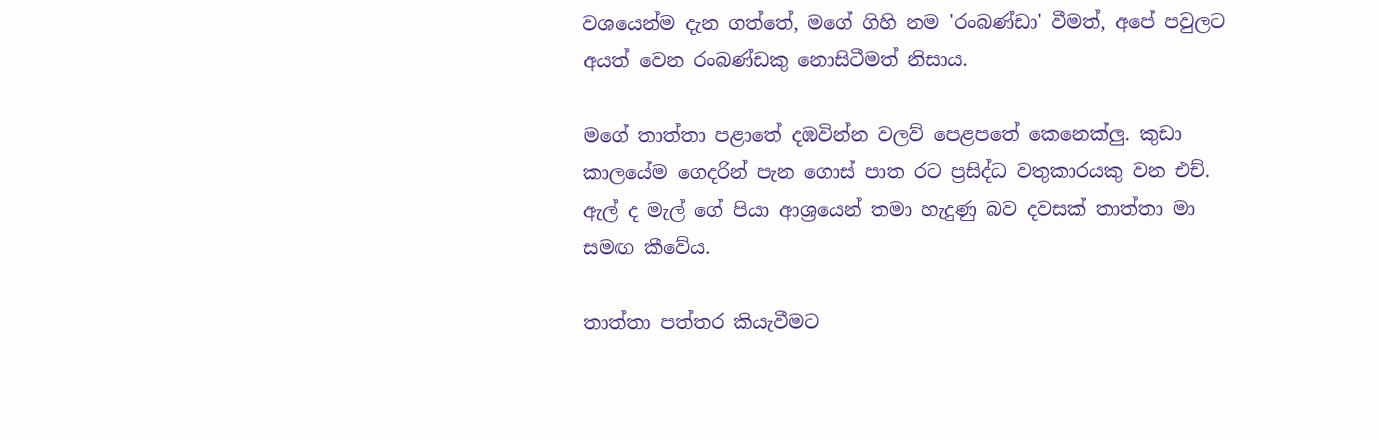වශයෙන්ම දැන ගත්තේ, මගේ ගිහි නම 'රංබණ්ඩා' වීමත්, අපේ පවුලට අයත් වෙන රංබණ්ඩකු නොසිටීමත් නිසාය.

මගේ තාත්තා පළාතේ දඹවින්න වලව් පෙළපතේ කෙනෙක්ලු. කුඩා කාලයේම ගෙදරින් පැන ගොස් පාත රට ප්‍රසිද්ධ වතුකාරයකු වන එච්. ඇල් ද මැල් ගේ පියා ආශ්‍රයෙන් තමා හැදුණු බව දවසක් තාත්තා මා සමඟ කීවේය.

තාත්තා පත්තර කියැවීමට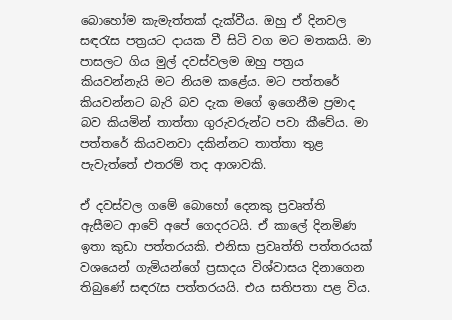බොහෝම කැමැත්තක් දැක්වීය. ඔහු ඒ දිනවල සඳරැස පත්‍රයට දායක වී සිටි වග මට මතකයි. මා පාසලට ගිය මුල් දවස්වලම ඔහු පත්‍රය කියවන්නැයි මට නියම කළේය. මට පත්තරේ කියවන්නට බැරි බව දැක මගේ ඉගෙනීම ප්‍රමාද බව කියමින් තාත්තා ගුරුවරුන්ට පවා කීවේය. මා පත්තරේ කියවනවා දකින්නට තාත්තා තුළ පැවැත්තේ එතරම් තද ආශාවකි.

ඒ දවස්වල ගමේ බොහෝ දෙනකු ප්‍රවෘත්ති ඇසීමට ආවේ අපේ ගෙදරටයි. ඒ කාලේ දිනමිණ ඉතා කුඩා පත්තරයකි. එනිසා ප්‍රවෘත්ති පත්තරයක් වශයෙන් ගැමියන්ගේ ප්‍රසාදය විශ්වාසය දිනාගෙන තිබුණේ සඳරැස පත්තරයයි. එය සතිපතා පළ විය.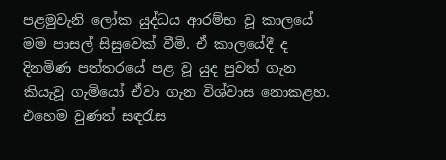පළමුවැනි ලෝක යුද්ධය ආරම්භ වූ කාලයේ මම පාසල් සිසුවෙක් වීමි. ඒ කාලයේදී ද දිනමිණ පත්තරයේ පළ වූ යුද පුවත් ගැන කියැවූ ගැමියෝ ඒවා ගැන විශ්වාස නොකළහ. එහෙම වුණත් සඳරැස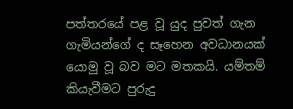පත්තරයේ පළ වූ යුද පුවත් ගැන ගැමියන්ගේ ද සෑහෙන අවධානයක් යොමු වූ බව මට මතකයි. යම්තම් කියැවීමට පුරුදු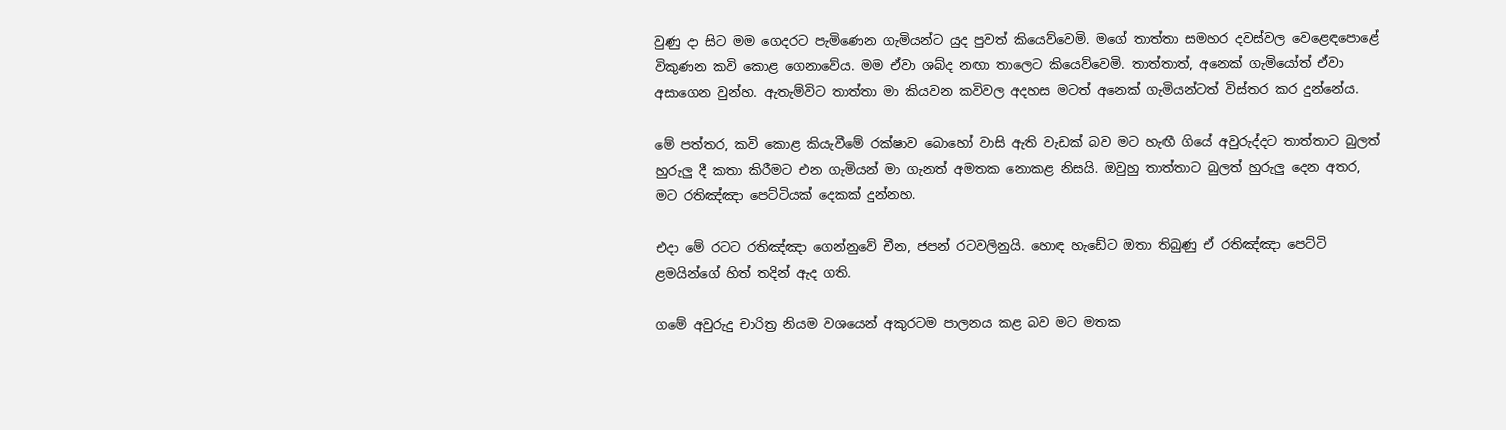වුණු දා සිට මම ගෙදරට පැමිණෙන ගැමියන්ට යුද පුවත් කියෙව්වෙමි. මගේ තාත්තා සමහර දවස්වල වෙළෙඳපොළේ විකුණන කවි කොළ ගෙනාවේය. මම ඒවා ශබ්ද නඟා තාලෙට කියෙව්වෙමි. තාත්තාත්, අනෙක් ගැමියෝත් ඒවා අසාගෙන වුන්හ. ඇතැම්විට තාත්තා මා කියවන කවිවල අදහස මටත් අනෙක් ගැමියන්ටත් විස්තර කර දුන්නේය.

මේ පත්තර, කවි කොළ කියැවීමේ රක්ෂාව බොහෝ වාසි ඇති වැඩක් බව මට හැඟී ගියේ අවුරුද්දට තාත්තාට බුලත් හුරුලු දී කතා කිරීමට එන ගැමියන් මා ගැනත් අමතක නොකළ නිසයි. ඔවුහු තාත්තාට බුලත් හුරුලු දෙන අතර, මට රතිඤ්ඤා පෙට්ටියක් දෙකක් දුන්නහ.

එදා මේ රටට රතිඤ්ඤා ගෙන්නුවේ චීන, ජපන් රටවලිනුයි. හොඳ හැඩේට ඔතා තිබුණු ඒ රතිඤ්ඤා පෙට්ටි ළමයින්ගේ හිත් තදින් ඇද ගති.

ගමේ අවුරුදු චාරිත්‍ර නියම වශයෙන් අකුරටම පාලනය කළ බව මට මතක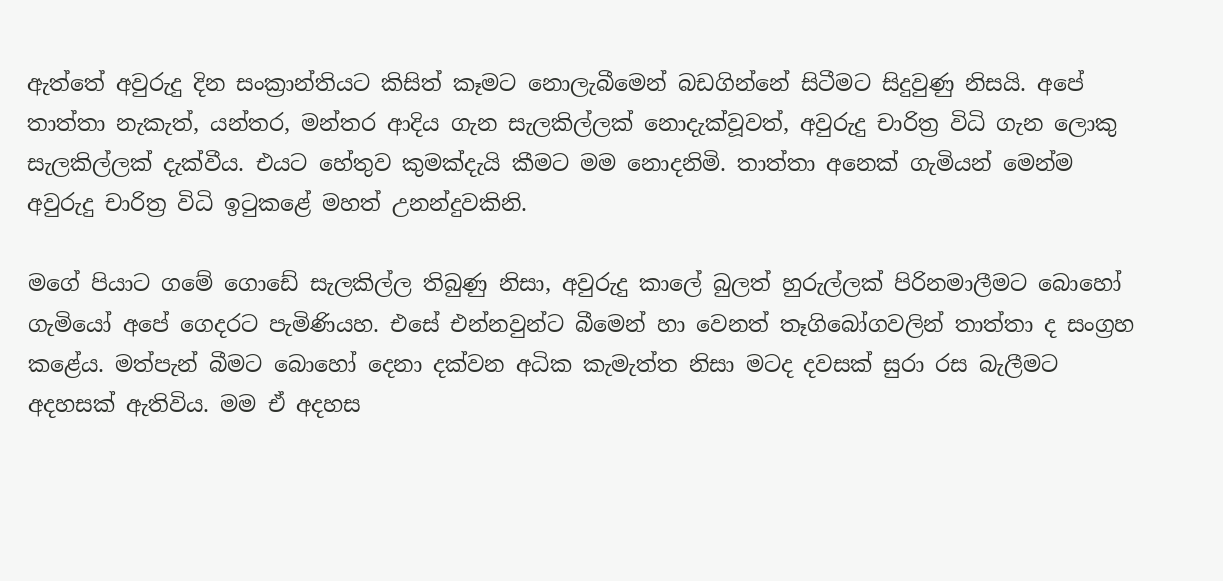ඇත්තේ අවුරුදු දින සංක්‍රාන්තියට කිසිත් කෑමට නොලැබීමෙන් බඩගින්නේ සිටීමට සිදුවුණු නිසයි. අපේ තාත්තා නැකැත්, යන්තර, මන්තර ආදිය ගැන සැලකිල්ලක් නොදැක්වූවත්, අවුරුදු චාරිත්‍ර විධි ගැන ලොකු සැලකිල්ලක් දැක්වීය. එයට හේතුව කුමක්දැයි කීමට මම නොදනිමි. තාත්තා අනෙක් ගැමියන් මෙන්ම අවුරුදු චාරිත්‍ර විධි ඉටුකළේ මහත් උනන්දුවකිනි.

මගේ පියාට ගමේ ගොඩේ සැලකිල්ල තිබුණු නිසා, අවුරුදු කාලේ බුලත් හුරුල්ලක් පිරිනමාලීමට බොහෝ ගැමියෝ අපේ ගෙදරට පැමිණියහ. එසේ එන්නවුන්ට බීමෙන් හා වෙනත් තෑගිබෝගවලින් තාත්තා ද සංග්‍රහ කළේය. මත්පැන් බීමට බොහෝ දෙනා දක්වන අධික කැමැත්ත නිසා මටද දවසක් සුරා රස බැලීමට අදහසක් ඇතිවිය. මම ඒ අදහස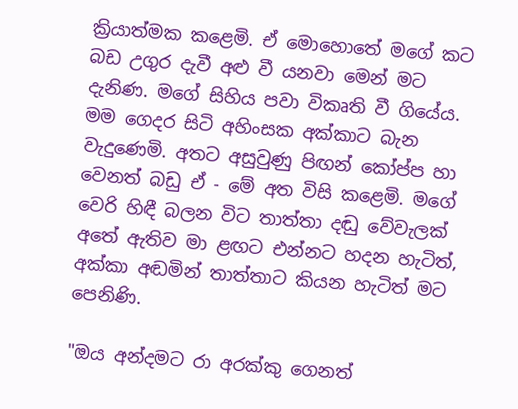ක්‍රියාත්මක කළෙමි. ඒ මොහොතේ මගේ කට බඩ උගුර දැවී අළු වී යනවා මෙන් මට දැනිණ. මගේ සිහිය පවා විකෘති වී ගියේය. මම ගෙදර සිටි අහිංසක අක්කාට බැන වැදුණෙමි. අතට අසුවුණු පිඟන් කෝප්ප හා වෙනත් බඩු ඒ - මේ අත විසි කළෙමි. මගේ වෙරි හිඳී බලන විට තාත්තා දඬු වේවැලක් අතේ ඇතිව මා ළඟට එන්නට හදන හැටිත්, අක්කා අඬමින් තාත්තාට කියන හැටිත් මට පෙනිණි.

"ඔය අන්දමට රා අරක්කු ගෙනත්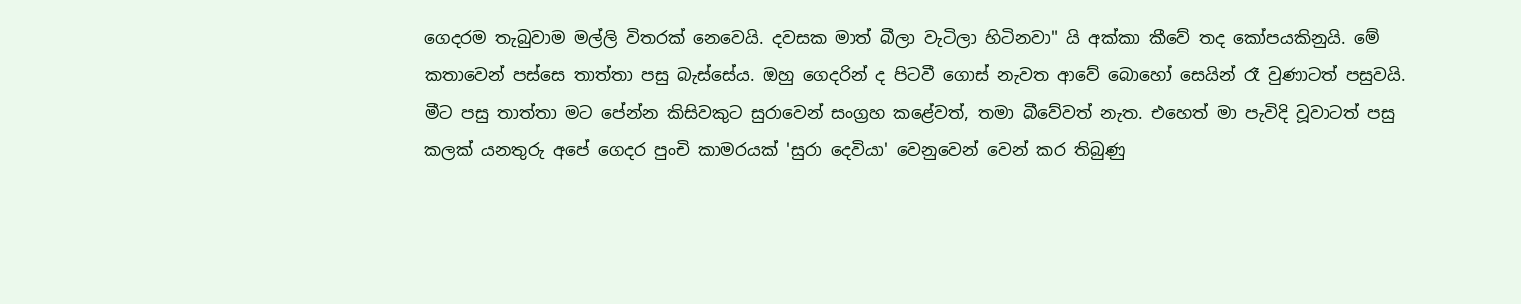ගෙදරම තැබුවාම මල්ලි විතරක් නෙවෙයි. දවසක මාත් බීලා වැටිලා හිටිනවා" යි අක්කා කීවේ තද කෝපයකිනුයි. මේ කතාවෙන් පස්සෙ තාත්තා පසු බැස්සේය. ඔහු ගෙදරින් ද පිටවී ගොස් නැවත ආවේ බොහෝ සෙයින් රෑ වුණාටත් පසුවයි.
මීට පසු තාත්තා මට පේන්න කිසිවකුට සුරාවෙන් සංග්‍රහ කළේවත්, තමා බීවේවත් නැත. එහෙත් මා පැවිදි වූවාටත් පසු කලක් යනතුරු අපේ ගෙදර පුංචි කාමරයක් 'සුරා දෙවියා' වෙනුවෙන් වෙන් කර තිබුණු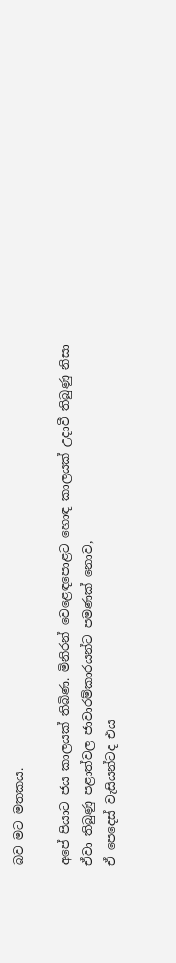බව මට මතකය.

අපේ පියාට ජය කාලයක් තිබිණ. මිනිරන් වෙළෙඳපොළට හොඳ කාලයක් උදාවී තිබුණු නිසා ඒවා තිබුණු පළාත්වල ජාවාරම්කාරයන්ට පමණක් නොව,
ඒ පෙදෙස් වැසියන්ටද එය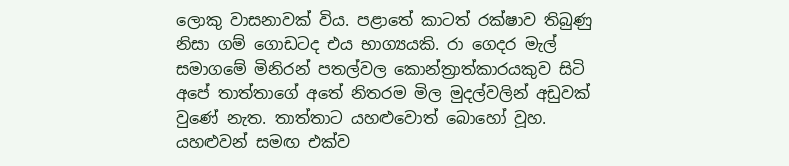ලොකු වාසනාවක් විය. පළාතේ කාටත් රක්ෂාව තිබුණු නිසා ගම් ගොඩටද එය භාග්‍යයකි. රා ගෙදර මැල් සමාගමේ මිනිරන් පතල්වල කොන්ත්‍රාත්කාරයකුව සිටි අපේ තාත්තාගේ අතේ නිතරම මිල මුදල්වලින් අඩුවක් වුණේ නැත. තාත්තාට යහළුවොත් බොහෝ වූහ. යහළුවන් සමඟ එක්ව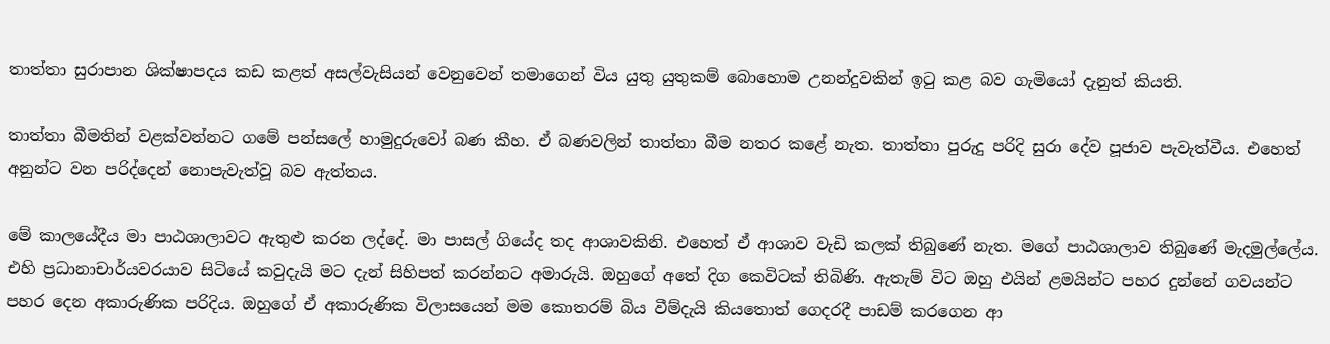තාත්තා සුරාපාන ශික්ෂාපදය කඩ කළත් අසල්වැසියන් වෙනුවෙන් තමාගෙන් විය යුතු යුතුකම් බොහොම උනන්දුවකින් ඉටු කළ බව ගැමියෝ දැනුත් කියති.

තාත්තා බීමතින් වළක්වන්නට ගමේ පන්සලේ හාමුදුරුවෝ බණ කීහ. ඒ බණවලින් තාත්තා බීම නතර කළේ නැත. තාත්තා පුරුදු පරිදි සුරා දේව පූජාව පැවැත්වීය. එහෙත් අනුන්ට වන පරිද්දෙන් නොපැවැත්වූ බව ඇත්තය.

මේ කාලයේදීය මා පාඨශාලාවට ඇතුළු කරන ලද්දේ. මා පාසල් ගියේද තද ආශාවකිනි. එහෙත් ඒ ආශාව වැඩි කලක් තිබුණේ නැත. මගේ පාඨශාලාව තිබුණේ මැදමුල්ලේය. එහි ප්‍රධානාචාර්යවරයාව සිටියේ කවුදැයි මට දැන් සිහිපත් කරන්නට අමාරුයි. ඔහුගේ අතේ දිග කෙවිටක් තිබිණි. ඇතැම් විට ඔහු එයින් ළමයින්ට පහර දුන්නේ ගවයන්ට පහර දෙන අකාරුණික පරිදිය. ඔහුගේ ඒ අකාරුණික විලාසයෙන් මම කොතරම් බිය වීම්දැයි කියතොත් ගෙදරදී පාඩම් කරගෙන ආ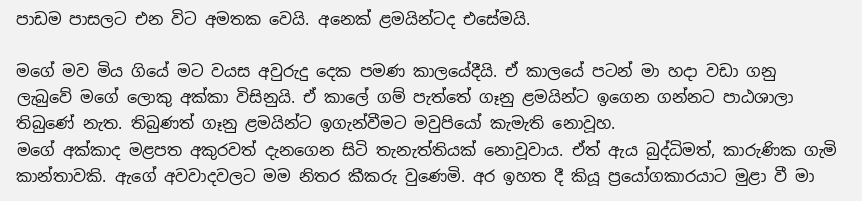පාඩම පාසලට එන විට අමතක වෙයි. අනෙක් ළමයින්ටද එසේමයි.

මගේ මව මිය ගියේ මට වයස අවුරුදු දෙක පමණ කාලයේදීයි. ඒ කාලයේ පටන් මා හදා වඩා ගනු ලැබුවේ මගේ ලොකු අක්කා විසිනුයි. ඒ කාලේ ගම් පැත්තේ ගෑනු ළමයින්ට ඉගෙන ගන්නට පාඨශාලා තිබුණේ නැත. තිබුණත් ගෑනු ළමයින්ට ඉගැන්වීමට මවුපියෝ කැමැති නොවූහ.
මගේ අක්කාද මළපත අකුරවත් දැනගෙන සිටි තැනැත්තියක් නොවූවාය. ඒත් ඇය බුද්ධිමත්, කාරුණික ගැමි කාන්තාවකි. ඇගේ අවවාදවලට මම නිතර කීකරු වුණෙමි. අර ඉහත දී කියූ ප්‍රයෝගකාරයාට මුළා වී මා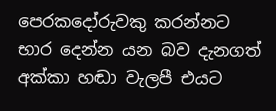පෙරකදෝරුවකු කරන්නට භාර දෙන්න යන බව දැනගත් අක්කා හඬා වැලපී එයට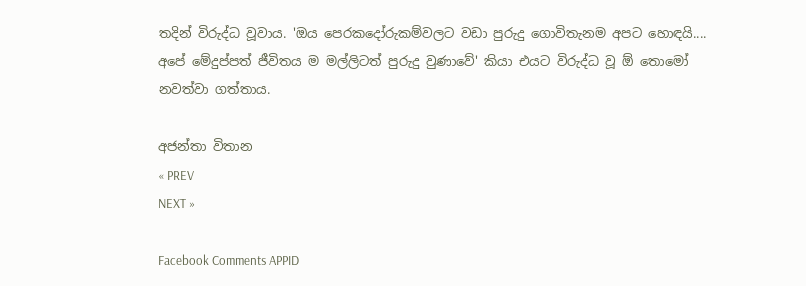තදින් විරුද්ධ වූවාය. 'ඔය පෙරකදෝරුකම්වලට වඩා පුරුදු ගොවිතැනම අපට හොඳයි.... අපේ මේදුප්පත් ජීවිතය ම මල්ලිටත් පුරුදු වුණාවේ' කියා එයට විරුද්ධ වූ ඕ තොමෝ නවත්වා ගත්තාය.

අජන්තා විතාන
« PREV
NEXT »

Facebook Comments APPID